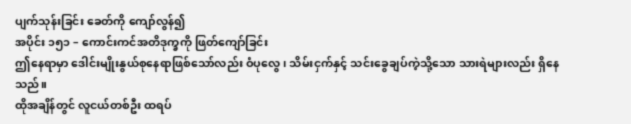ပျက်သုန်းခြင်း ခေတ်ကို ကျော်လွန်၍
အပိုင်း ၁၅၁ – ကောင်းကင်အတိဒုက္ခကို ဖြတ်ကျော်ခြင်း
ဤနေရာမှာ ဒေါင်းမျိုးနွယ်စုနေရာဖြစ်သော်လည်း ဝံပုလွေ၊ သိမ်းငှက်နှင့် သင်းခွေချပ်ကဲ့သို့သော သားရဲများလည်း ရှိနေသည်။
ထိုအချိန်တွင် လူငယ်တစ်ဦး ထရပ်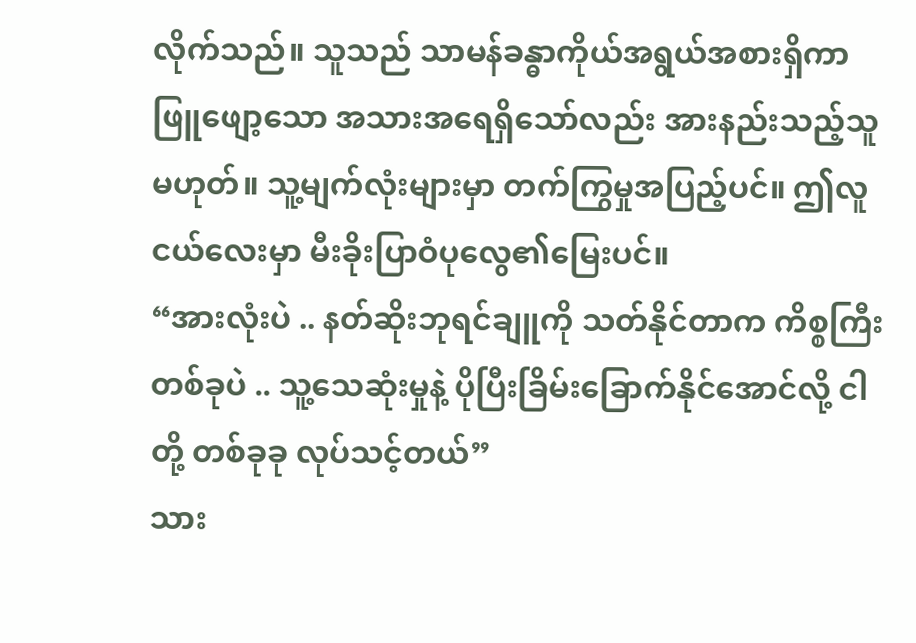လိုက်သည်။ သူသည် သာမန်ခန္ဓာကိုယ်အရွယ်အစားရှိကာ ဖြူဖျော့သော အသားအရေရှိသော်လည်း အားနည်းသည့်သူမဟုတ်။ သူ့မျက်လုံးများမှာ တက်ကြွမှုအပြည့်ပင်။ ဤလူငယ်လေးမှာ မီးခိုးပြာဝံပုလွေ၏မြေးပင်။
“အားလုံးပဲ .. နတ်ဆိုးဘုရင်ချူကို သတ်နိုင်တာက ကိစ္စကြီးတစ်ခုပဲ .. သူ့သေဆုံးမှုနဲ့ ပိုပြီးခြိမ်းခြောက်နိုင်အောင်လို့ ငါတို့ တစ်ခုခု လုပ်သင့်တယ်”
သား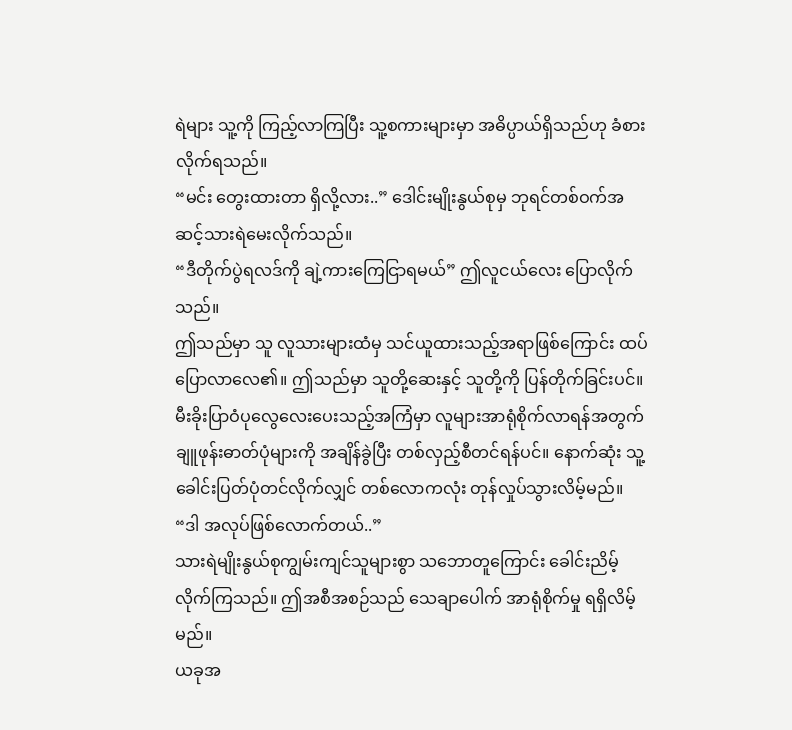ရဲများ သူ့ကို ကြည့်လာကြပြီး သူ့စကားများမှာ အဓိပ္ပာယ်ရှိသည်ဟု ခံစားလိုက်ရသည်။
“မင်း တွေးထားတာ ရှိလို့လား..” ဒေါင်းမျိုးနွယ်စုမှ ဘုရင်တစ်ဝက်အဆင့်သားရဲမေးလိုက်သည်။
“ဒီတိုက်ပွဲရလဒ်ကို ချဲ့ကားကြေငြာရမယ်” ဤလူငယ်လေး ပြောလိုက်သည်။
ဤသည်မှာ သူ လူသားများထံမှ သင်ယူထားသည့်အရာဖြစ်ကြောင်း ထပ်ပြောလာလေ၏။ ဤသည်မှာ သူတို့ဆေးနှင့် သူတို့ကို ပြန်တိုက်ခြင်းပင်။
မီးခိုးပြာဝံပုလွေလေးပေးသည့်အကြံမှာ လူများအာရုံစိုက်လာရန်အတွက် ချူဖုန်းဓာတ်ပုံများကို အချိန်ခွဲပြီး တစ်လှည့်စီတင်ရန်ပင်။ နောက်ဆုံး သူ့ခေါင်းပြတ်ပုံတင်လိုက်လျှင် တစ်လောကလုံး တုန်လှုပ်သွားလိမ့်မည်။
“ဒါ အလုပ်ဖြစ်လောက်တယ်..”
သားရဲမျိုးနွယ်စုကျွမ်းကျင်သူများစွာ သဘောတူကြောင်း ခေါင်းညိမ့်လိုက်ကြသည်။ ဤအစီအစဉ်သည် သေချာပေါက် အာရုံစိုက်မှု ရရှိလိမ့်မည်။
ယခုအ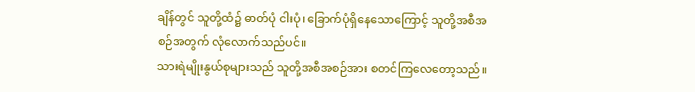ချိန်တွင် သူတို့ထံ၌ ဓာတ်ပုံ ငါးပုံ၊ ခြောက်ပုံရှိနေသောကြောင့် သူတို့အစီအစဉ်အတွက် လုံလောက်သည်ပင်။
သားရဲမျိုးနွယ်စုများသည် သူတို့အစီအစဉ်အား စတင်ကြလေတော့သည်။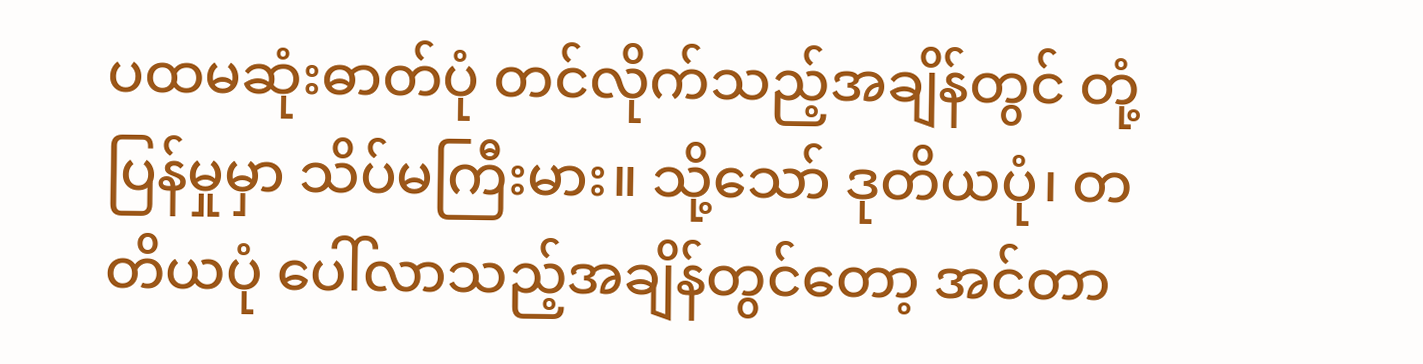ပထမဆုံးဓာတ်ပုံ တင်လိုက်သည့်အချိန်တွင် တုံ့ပြန်မှုမှာ သိပ်မကြီးမား။ သို့သော် ဒုတိယပုံ၊ တတိယပုံ ပေါ်လာသည့်အချိန်တွင်တော့ အင်တာ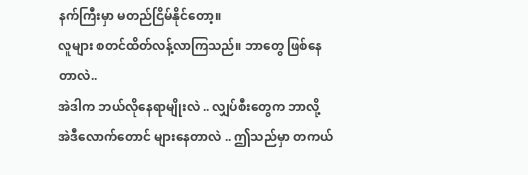နက်ကြီးမှာ မတည်ငြိမ်နိုင်တော့။
လူများ စတင်ထိတ်လန့်လာကြသည်။ ဘာတွေ ဖြစ်နေတာလဲ..
အဲဒါက ဘယ်လိုနေရာမျိုးလဲ .. လျှပ်စီးတွေက ဘာလို့ အဲဒီလောက်တောင် များနေတာလဲ .. ဤသည်မှာ တကယ်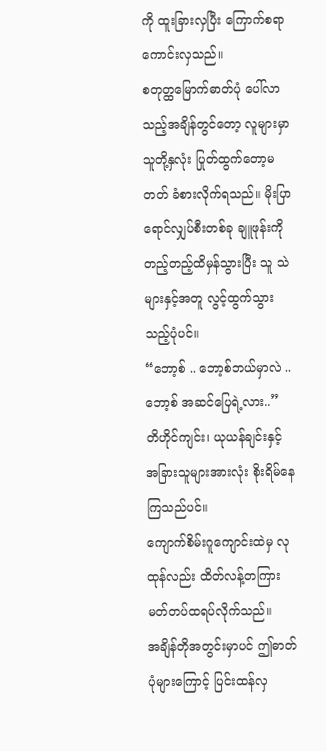ကို ထူးခြားလှပြီး ကြောက်စရာကောင်းလှသည်။
စတုတ္ထမြောက်ဓာတ်ပုံ ပေါ်လာသည့်အချိန်တွင်တော့ လူများမှာ သူတို့နှလုံး ပြုတ်ထွက်တော့မတတ် ခံစားလိုက်ရသည်။ မိုးပြာရောင်လျှပ်စီးတစ်ခု ချူဖုန်းကို တည့်တည့်ထိမှန်သွားပြီး သူ သဲများနှင့်အတူ လွင့်ထွက်သွားသည့်ပုံပင်။
“ဘော့စ် .. ဘော့စ်ဘယ်မှာလဲ .. ဘော့စ် အဆင်ပြေရဲ့လား..” တိဟိုင်ကျင်း၊ ယုယန်ချင်းနှင့် အခြားသူများအားလုံး စိုးရိမ်နေကြသည်ပင်။
ကျောက်စိမ်းဂူကျောင်းထဲမှ လုထုန်လည်း ထိတ်လန့်တကြား မတ်တပ်ထရပ်လိုက်သည်။
အချိန်တိုအတွင်းမှာပင် ဤဓာတ်ပုံများကြောင့် ပြင်းထန်လှ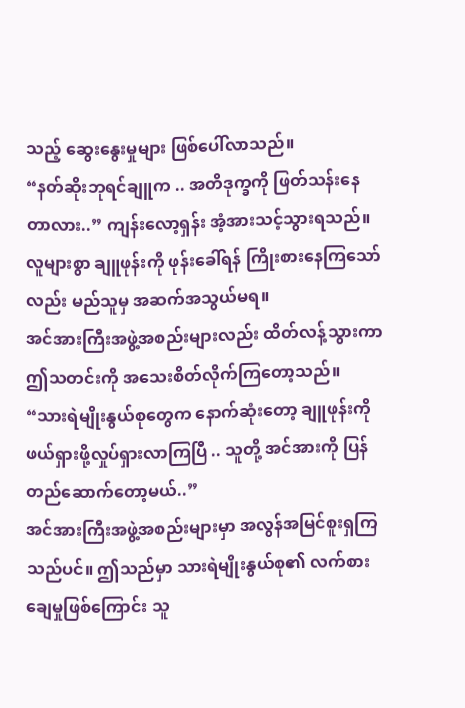သည့် ဆွေးနွေးမှုများ ဖြစ်ပေါ်လာသည်။
“နတ်ဆိုးဘုရင်ချူက .. အတိဒုက္ခကို ဖြတ်သန်းနေတာလား..” ကျန်းလော့ရှန်း အံ့အားသင့်သွားရသည်။
လူများစွာ ချူဖုန်းကို ဖုန်းခေါ်ရန် ကြိုးစားနေကြသော်လည်း မည်သူမှ အဆက်အသွယ်မရ။
အင်အားကြီးအဖွဲ့အစည်းများလည်း ထိတ်လန့်သွားကာ ဤသတင်းကို အသေးစိတ်လိုက်ကြတော့သည်။
“သားရဲမျိုးနွယ်စုတွေက နောက်ဆုံးတော့ ချူဖုန်းကို ဖယ်ရှားဖို့လှုပ်ရှားလာကြပြီ .. သူတို့ အင်အားကို ပြန်တည်ဆောက်တော့မယ်..”
အင်အားကြီးအဖွဲ့အစည်းများမှာ အလွန်အမြင်စူးရှကြသည်ပင်။ ဤသည်မှာ သားရဲမျိုးနွယ်စု၏ လက်စားချေမှုဖြစ်ကြောင်း သူ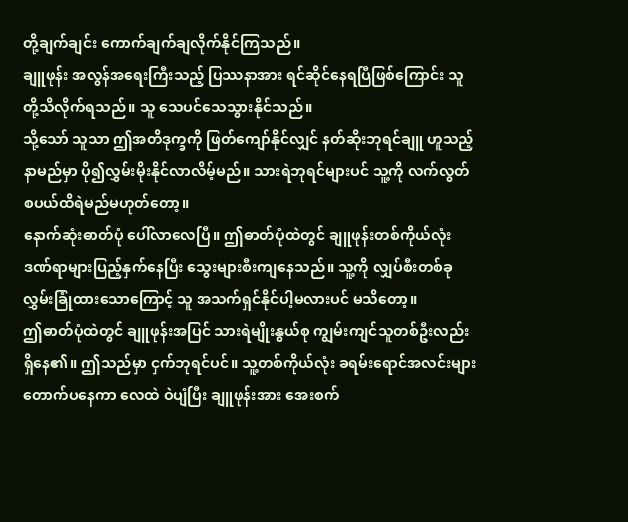တို့ချက်ချင်း ကောက်ချက်ချလိုက်နိုင်ကြသည်။
ချူဖုန်း အလွန်အရေးကြီးသည့် ပြဿနာအား ရင်ဆိုင်နေရပြီဖြစ်ကြောင်း သူတို့သိလိုက်ရသည်။ သူ သေပင်သေသွားနိုင်သည်။
သို့သော် သူသာ ဤအတိဒုက္ခကို ဖြတ်ကျော်နိုင်လျှင် နတ်ဆိုးဘုရင်ချူ ဟူသည့်နာမည်မှာ ပို၍လွှမ်းမိုးနိုင်လာလိမ့်မည်။ သားရဲဘုရင်များပင် သူ့ကို လက်လွတ်စပယ်ထိရဲမည်မဟုတ်တော့။
နောက်ဆုံးဓာတ်ပုံ ပေါ်လာလေပြီ။ ဤဓာတ်ပုံထဲတွင် ချူဖုန်းတစ်ကိုယ်လုံး ဒဏ်ရာများပြည့်နှက်နေပြီး သွေးများစီးကျနေသည်။ သူ့ကို လျှပ်စီးတစ်ခု လွှမ်းခြုံထားသောကြောင့် သူ အသက်ရှင်နိုင်ပါ့မလားပင် မသိတော့။
ဤဓာတ်ပုံထဲတွင် ချူဖုန်းအပြင် သားရဲမျိုးနွယ်စု ကျွမ်းကျင်သူတစ်ဦးလည်း ရှိနေ၏။ ဤသည်မှာ ငှက်ဘုရင်ပင်။ သူ့တစ်ကိုယ်လုံး ခရမ်းရောင်အလင်းများတောက်ပနေကာ လေထဲ ဝဲပျံပြီး ချူဖုန်းအား အေးစက်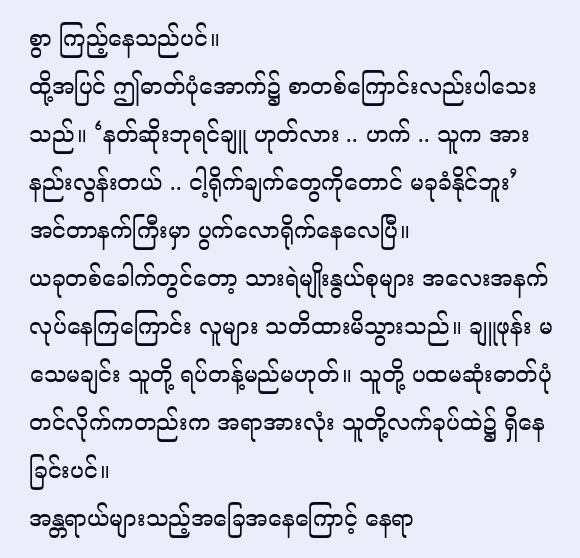စွာ ကြည့်နေသည်ပင်။
ထို့အပြင် ဤဓာတ်ပုံအောက်၌ စာတစ်ကြောင်းလည်းပါသေးသည်။ ‘နတ်ဆိုးဘုရင်ချူ ဟုတ်လား .. ဟက် .. သူက အားနည်းလွန်းတယ် .. ငါ့ရိုက်ချက်တွေကိုတောင် မခုခံနိုင်ဘူး’
အင်တာနက်ကြီးမှာ ပွက်လောရိုက်နေလေပြီ။
ယခုတစ်ခေါက်တွင်တော့ သားရဲမျိုးနွယ်စုများ အလေးအနက်လုပ်နေကြကြောင်း လူများ သတိထားမိသွားသည်။ ချူဖုန်း မသေမချင်း သူတို့ ရပ်တန့်မည်မဟုတ်။ သူတို့ ပထမဆုံးဓာတ်ပုံတင်လိုက်ကတည်းက အရာအားလုံး သူတို့လက်ခုပ်ထဲ၌ ရှိနေခြင်းပင်။
အန္တရာယ်များသည့်အခြေအနေကြောင့် နေရာ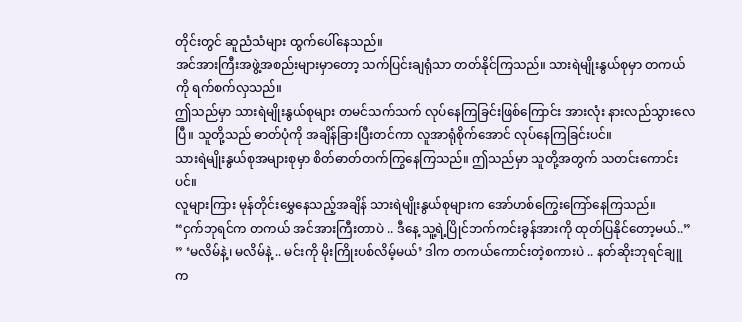တိုင်းတွင် ဆူညံသံများ ထွက်ပေါ်နေသည်။
အင်အားကြီးအဖွဲ့အစည်းများမှာတော့ သက်ပြင်းချရုံသာ တတ်နိုင်ကြသည်။ သားရဲမျိုးနွယ်စုမှာ တကယ်ကို ရက်စက်လှသည်။
ဤသည်မှာ သားရဲမျိုးနွယ်စုများ တမင်သက်သက် လုပ်နေကြခြင်းဖြစ်ကြောင်း အားလုံး နားလည်သွားလေပြီ။ သူတို့သည် ဓာတ်ပုံကို အချိန်ခြားပြီးတင်ကာ လူအာရုံစိုက်အောင် လုပ်နေကြခြင်းပင်။
သားရဲမျိုးနွယ်စုအများစုမှာ စိတ်ဓာတ်တက်ကြွနေကြသည်။ ဤသည်မှာ သူတို့အတွက် သတင်းကောင်းပင်။
လူများကြား မုန်တိုင်းမွှေနေသည့်အချိန် သားရဲမျိုးနွယ်စုများက အော်ဟစ်ကြွေးကြော်နေကြသည်။
“ငှက်ဘုရင်က တကယ် အင်အားကြီးတာပဲ .. ဒီနေ့ သူ့ရဲ့ပြိုင်ဘက်ကင်းခွန်အားကို ထုတ်ပြနိုင်တော့မယ်..”
” ‘မလိမ်နဲ့၊ မလိမ်နဲ့ .. မင်းကို မိုးကြိုးပစ်လိမ့်မယ်’ ဒါက တကယ်ကောင်းတဲ့စကားပဲ .. နတ်ဆိုးဘုရင်ချူက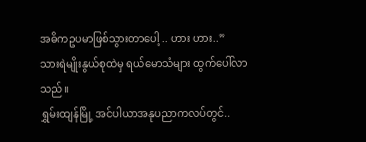အဓိကဥပမာဖြစ်သွားတာပေါ့ .. ဟား ဟား..”
သားရဲမျိုးနွယ်စုထဲမှ ရယ်မောသံများ ထွက်ပေါ်လာသည်။
ရွှမ်းထျန်မြို့ အင်ပါယာအနုပညာကလပ်တွင်..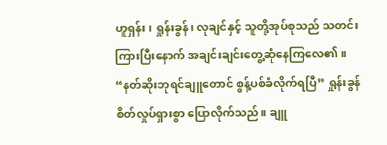ဟူရှန်း၊ ရှုန်းခွန်၊ လုချင်နှင့် သူတို့အုပ်စုသည် သတင်းကြားပြီးနောက် အချင်းချင်းတွေ့ဆုံနေကြလေ၏။
“နတ်ဆိုးဘုရင်ချူတောင် စွန့်ပစ်ခံလိုက်ရပြီ” ရှုန်းခွန် စိတ်လှုပ်ရှားစွာ ပြောလိုက်သည်။ ချူ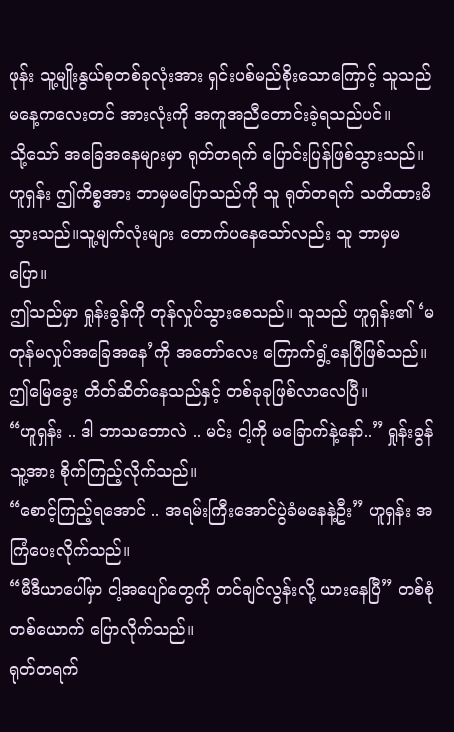ဖုန်း သူ့မျိုးနွယ်စုတစ်ခုလုံးအား ရှင်းပစ်မည်စိုးသောကြောင့် သူသည် မနေ့ကလေးတင် အားလုံးကို အကူအညီတောင်းခဲ့ရသည်ပင်။
သို့သော် အခြေအနေများမှာ ရုတ်တရက် ပြောင်းပြန်ဖြစ်သွားသည်။
ဟူရှန်း ဤကိစ္စအား ဘာမှမပြောသည်ကို သူ ရုတ်တရက် သတိထားမိသွားသည်။သူ့မျက်လုံးများ တောက်ပနေသော်လည်း သူ ဘာမှမပြော။
ဤသည်မှာ ရှုန်းခွန်ကို တုန်လှုပ်သွားစေသည်။ သူသည် ဟူရှန်း၏ ‘မတုန်မလှုပ်အခြေအနေ’ကို အတော်လေး ကြောက်ရွံ့နေပြီဖြစ်သည်။ ဤမြေခွေး တိတ်ဆိတ်နေသည်နှင့် တစ်ခုခုဖြစ်လာလေပြီ။
“ဟူရှန်း .. ဒါ ဘာသဘောလဲ .. မင်း ငါ့ကို မခြောက်နဲ့နော်..” ရှုန်းခွန် သူ့အား စိုက်ကြည့်လိုက်သည်။
“စောင့်ကြည့်ရအောင် .. အရမ်းကြီးအောင်ပွဲခံမနေနဲ့ဦး” ဟူရှန်း အကြံပေးလိုက်သည်။
“မီဒီယာပေါ်မှာ ငါ့အပျော်တွေကို တင်ချင်လွန်းလို့ ယားနေပြီ” တစ်စုံတစ်ယောက် ပြောလိုက်သည်။
ရုတ်တရက်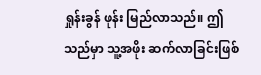ရှုန်းခွန် ဖုန်း မြည်လာသည်။ ဤသည်မှာ သူ့အဖိုး ဆက်လာခြင်းဖြစ်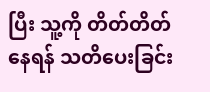ပြီး သူ့ကို တိတ်တိတ်နေရန် သတိပေးခြင်း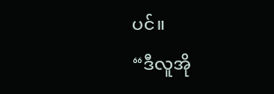ပင်။
“ဒီလူအို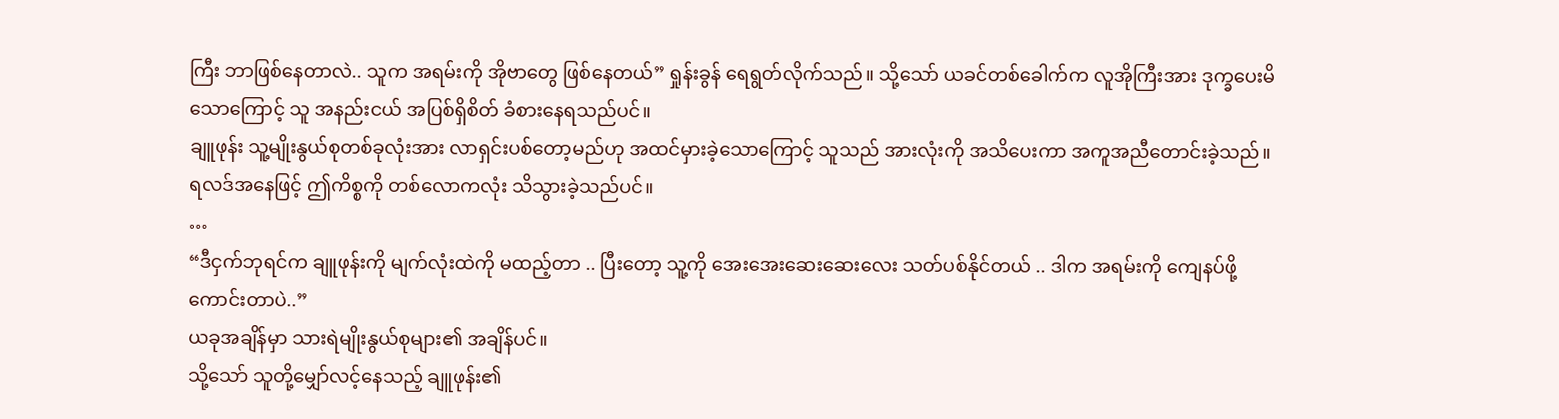ကြီး ဘာဖြစ်နေတာလဲ.. သူက အရမ်းကို အိုဗာတွေ ဖြစ်နေတယ်” ရှုန်းခွန် ရေရွတ်လိုက်သည်။ သို့သော် ယခင်တစ်ခေါက်က လူအိုကြီးအား ဒုက္ခပေးမိသောကြောင့် သူ အနည်းငယ် အပြစ်ရှိစိတ် ခံစားနေရသည်ပင်။
ချူဖုန်း သူ့မျိုးနွယ်စုတစ်ခုလုံးအား လာရှင်းပစ်တော့မည်ဟု အထင်မှားခဲ့သောကြောင့် သူသည် အားလုံးကို အသိပေးကာ အကူအညီတောင်းခဲ့သည်။ ရလဒ်အနေဖြင့် ဤကိစ္စကို တစ်လောကလုံး သိသွားခဲ့သည်ပင်။
…
“ဒီငှက်ဘုရင်က ချူဖုန်းကို မျက်လုံးထဲကို မထည့်တာ .. ပြီးတော့ သူ့ကို အေးအေးဆေးဆေးလေး သတ်ပစ်နိုင်တယ် .. ဒါက အရမ်းကို ကျေနပ်ဖို့ကောင်းတာပဲ..”
ယခုအချိန်မှာ သားရဲမျိုးနွယ်စုများ၏ အချိန်ပင်။
သို့သော် သူတို့မျှော်လင့်နေသည့် ချူဖုန်း၏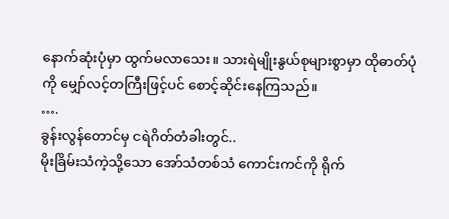နောက်ဆုံးပုံမှာ ထွက်မလာသေး။ သားရဲမျိုးနွယ်စုများစွာမှာ ထိုဓာတ်ပုံကို မျှော်လင့်တကြီးဖြင့်ပင် စောင့်ဆိုင်းနေကြသည်။
….
ခွန်းလွန်တောင်မှ ငရဲဂိတ်တံခါးတွင်..
မိုးခြိမ်းသံကဲ့သို့သော အော်သံတစ်သံ ကောင်းကင်ကို ရိုက်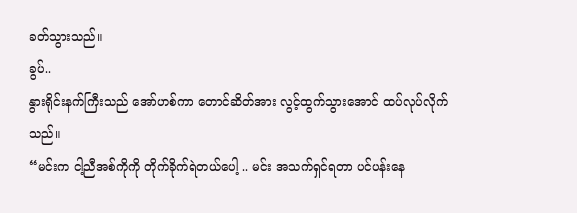ခတ်သွားသည်။
ခွပ်..
နွားရိုင်းနက်ကြီးသည် အော်ဟစ်ကာ တောင်ဆိတ်အား လွင့်ထွက်သွားအောင် ထပ်လုပ်လိုက်သည်။
“မင်းက ငါ့ညီအစ်ကိုကို တိုက်ခိုက်ရဲတယ်ပေါ့ .. မင်း အသက်ရှင်ရတာ ပင်ပန်းနေ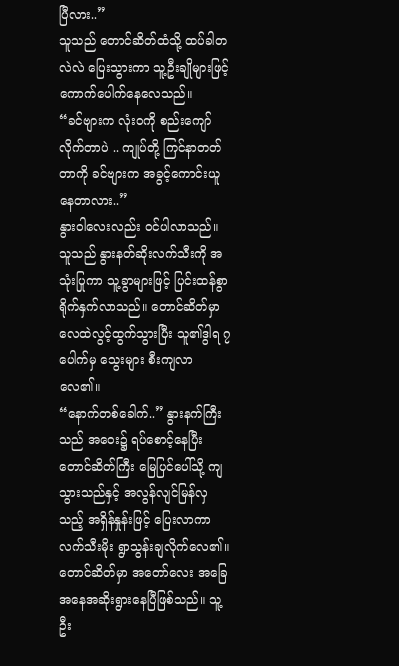ပြီလား..”
သူသည် တောင်ဆိတ်ထံသို့ ထပ်ခါတလဲလဲ ပြေးသွားကာ သူ့ဦးချိုများဖြင့် ကောက်ပေါက်နေလေသည်။
“ခင်ဗျားက လုံးဝကို စည်းကျော်လိုက်တာပဲ .. ကျုပ်တို့ ကြင်နာတတ်တာကို ခင်ဗျားက အခွင့်ကောင်းယူနေတာလား..”
နွားဝါလေးလည်း ဝင်ပါလာသည်။ သူသည် နွားနတ်ဆိုးလက်သီးကို အသုံးပြုကာ သူ့ခွာများဖြင့် ပြင်းထန်စွာ ရိုက်နှက်လာသည်။ တောင်ဆိတ်မှာ လေထဲလွင့်ထွက်သွားပြီး သူ၏ဒွါရ ၇ပေါက်မှ သွေးများ စီးကျလာလေ၏။
“နောက်တစ်ခေါက်..” နွားနက်ကြီးသည် အဝေး၌ ရပ်စောင့်နေပြီး တောင်ဆိတ်ကြီး မြေပြင်ပေါ်သို့ ကျသွားသည်နှင့် အလွန်လျင်မြန်လှသည့် အရှိန်နှုန်းဖြင့် ပြေးလာကာ လက်သီးမိုး ရွာသွန်းချလိုက်လေ၏။
တောင်ဆိတ်မှာ အတော်လေး အခြေအနေအဆိုးရွားနေပြီဖြစ်သည်။ သူ့ဦး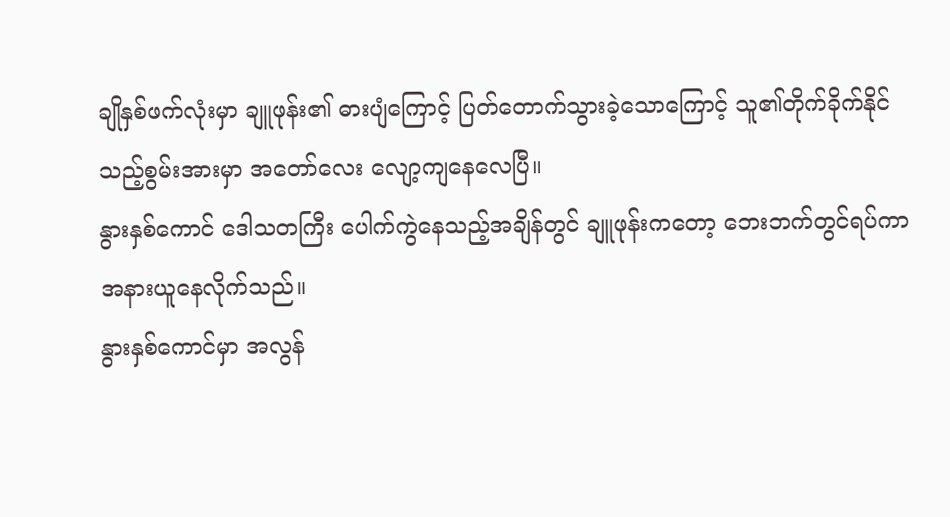ချိုနှစ်ဖက်လုံးမှာ ချူဖုန်း၏ ဓားပျံကြောင့် ပြတ်တောက်သွားခဲ့သောကြောင့် သူ၏တိုက်ခိုက်နိုင်သည့်စွမ်းအားမှာ အတော်လေး လျော့ကျနေလေပြီ။
နွားနှစ်ကောင် ဒေါသတကြီး ပေါက်ကွဲနေသည့်အချိန်တွင် ချူဖုန်းကတော့ ဘေးဘက်တွင်ရပ်ကာ အနားယူနေလိုက်သည်။
နွားနှစ်ကောင်မှာ အလွန်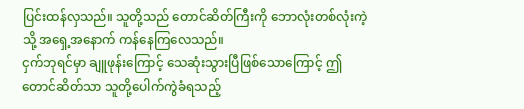ပြင်းထန်လှသည်။ သူတို့သည် တောင်ဆိတ်ကြီးကို ဘောလုံးတစ်လုံးကဲ့သို့ အရှေ့အနောက် ကန်နေကြလေသည်။
ငှက်ဘုရင်မှာ ချူဖုန်းကြောင့် သေဆုံးသွားပြီဖြစ်သောကြောင့် ဤတောင်ဆိတ်သာ သူတို့ပေါက်ကွဲခံရသည့်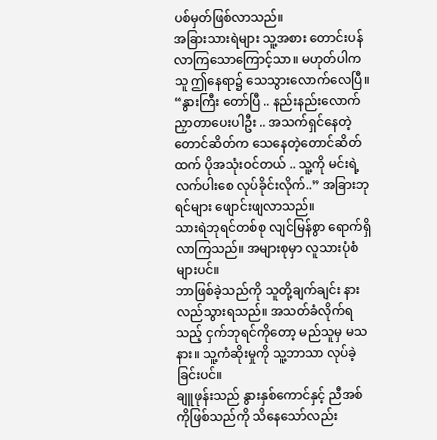ပစ်မှတ်ဖြစ်လာသည်။
အခြားသားရဲများ သူ့အစား တောင်းပန်လာကြသောကြောင့်သာ။ မဟုတ်ပါက သူ ဤနေရာ၌ သေသွားလောက်လေပြီ။
“နွားကြီး တော်ပြီ .. နည်းနည်းလောက် ညှာတာပေးပါဦး .. အသက်ရှင်နေတဲ့ တောင်ဆိတ်က သေနေတဲ့တောင်ဆိတ်ထက် ပိုအသုံးဝင်တယ် .. သူ့ကို မင်းရဲ့လက်ပါးစေ လုပ်ခိုင်းလိုက်..” အခြားဘုရင်များ ဖျောင်းဖျလာသည်။
သားရဲဘုရင်တစ်စု လျင်မြန်စွာ ရောက်ရှိလာကြသည်။ အများစုမှာ လူသားပုံစံများပင်။
ဘာဖြစ်ခဲ့သည်ကို သူတို့ချက်ချင်း နားလည်သွားရသည်။ အသတ်ခံလိုက်ရသည့် ငှက်ဘုရင်ကိုတော့ မည်သူမှ မသနား။ သူ့ကံဆိုးမှုကို သူ့ဘာသာ လုပ်ခဲ့ခြင်းပင်။
ချူဖုန်းသည် နွားနှစ်ကောင်နှင့် ညီအစ်ကိုဖြစ်သည်ကို သိနေသော်လည်း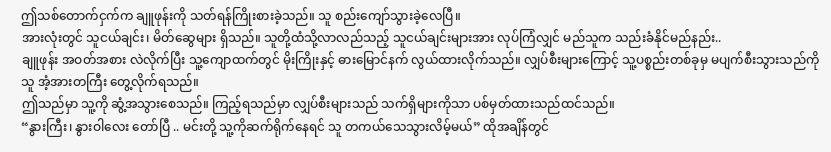ဤသစ်တောက်ငှက်က ချူဖုန်းကို သတ်ရန်ကြိုးစားခဲ့သည်။ သူ စည်းကျော်သွားခဲ့လေပြီ။
အားလုံးတွင် သူငယ်ချင်း၊ မိတ်ဆွေများ ရှိသည်။ သူတို့ထံသို့လာလည်သည့် သူငယ်ချင်းများအား လုပ်ကြံလျှင် မည်သူက သည်းခံနိုင်မည်နည်း..
ချူဖုန်း အဝတ်အစား လဲလိုက်ပြီး သူ့ကျောထက်တွင် မိုးကြိုးနှင့် ဓားမြောင်နက် လွယ်ထားလိုက်သည်။ လျှပ်စီးများကြောင့် သူ့ပစ္စည်းတစ်ခုမှ မပျက်စီးသွားသည်ကို သူ အံ့အားတကြီး တွေ့လိုက်ရသည်။
ဤသည်မှာ သူ့ကို ဆွံ့အသွားစေသည်။ ကြည့်ရသည်မှာ လျှပ်စီးများသည် သက်ရှိများကိုသာ ပစ်မှတ်ထားသည်ထင်သည်။
“နွားကြီး၊ နွားဝါလေး တော်ပြီ .. မင်းတို့ သူ့ကိုဆက်ရိုက်နေရင် သူ တကယ်သေသွားလိမ့်မယ်” ထိုအချိန်တွင်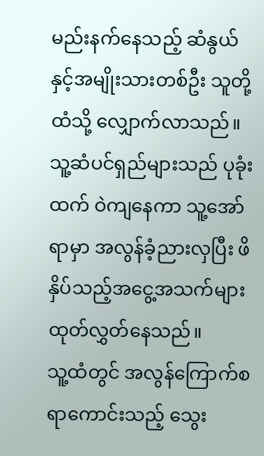မည်းနက်နေသည့် ဆံနွယ်နှင့်အမျိုးသားတစ်ဦး သူတို့ထံသို့ လျှောက်လာသည်။ သူ့ဆံပင်ရှည်များသည် ပုခုံးထက် ဝဲကျနေကာ သူ့အော်ရာမှာ အလွန်ခံ့ညားလှပြီး ဖိနှိပ်သည့်အငွေ့အသက်များ ထုတ်လွှတ်နေသည်။
သူ့ထံတွင် အလွန်ကြောက်စရာကောင်းသည့် သွေး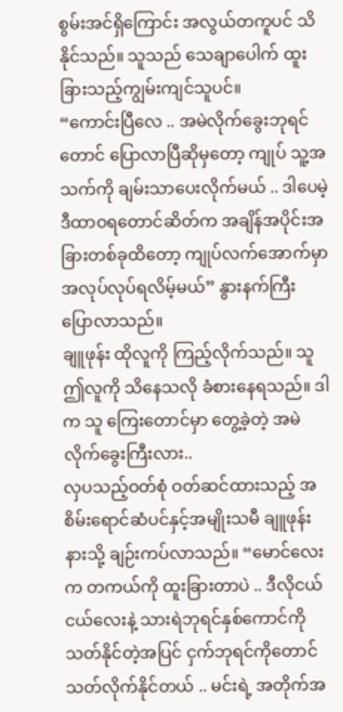စွမ်းအင်ရှိကြောင်း အလွယ်တကူပင် သိနိုင်သည်။ သူသည် သေချာပေါက် ထူးခြားသည့်ကျွမ်းကျင်သူပင်။
“ကောင်းပြီလေ .. အမဲလိုက်ခွေးဘုရင်တောင် ပြောလာပြီဆိုမှတော့ ကျုပ် သူ့အသက်ကို ချမ်းသာပေးလိုက်မယ် .. ဒါပေမဲ့ ဒီထာဝရတောင်ဆိတ်က အချိန်အပိုင်းအခြားတစ်ခုထိတော့ ကျုပ်လက်အောက်မှာ အလုပ်လုပ်ရလိမ့်မယ်” နွားနက်ကြီး ပြောလာသည်။
ချူဖုန်း ထိုလူကို ကြည့်လိုက်သည်။ သူ ဤလူကို သိနေသလို ခံစားနေရသည်။ ဒါက သူ ကြေးတောင်မှာ တွေ့ခဲ့တဲ့ အမဲလိုက်ခွေးကြီးလား..
လှပသည့်ဝတ်စုံ ဝတ်ဆင်ထားသည့် အစိမ်းရောင်ဆံပင်နှင့်အမျိုးသမီ ချူဖုန်းနားသို့ ချဉ်းကပ်လာသည်။ “မောင်လေးက တကယ်ကို ထူးခြားတာပဲ .. ဒီလိုငယ်ငယ်လေးနဲ့ သားရဲဘုရင်နှစ်ကောင်ကို သတ်နိုင်တဲ့အပြင် ငှက်ဘုရင်ကိုတောင် သတ်လိုက်နိုင်တယ် .. မင်းရဲ့ အတိုက်အ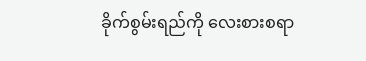ခိုက်စွမ်းရည်ကို လေးစားစရာ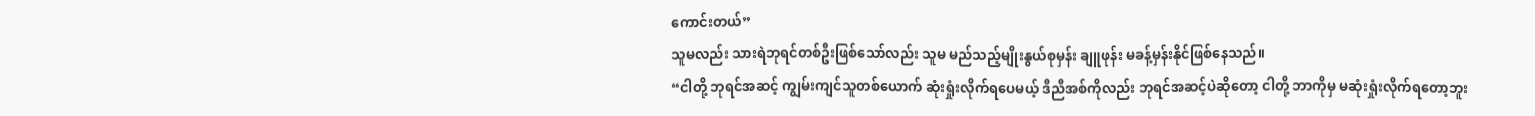ကောင်းတယ်”
သူမလည်း သားရဲဘုရင်တစ်ဦးဖြစ်သော်လည်း သူမ မည်သည့်မျိုးနွယ်စုမှန်း ချူဖုန်း မခန့်မှန်းနိုင်ဖြစ်နေသည်။
“ငါတို့ ဘုရင်အဆင့် ကျွမ်းကျင်သူတစ်ယောက် ဆုံးရှုံးလိုက်ရပေမယ့် ဒီညီအစ်ကိုလည်း ဘုရင်အဆင့်ပဲဆိုတော့ ငါတို့ ဘာကိုမှ မဆုံးရှုံးလိုက်ရတော့ဘူး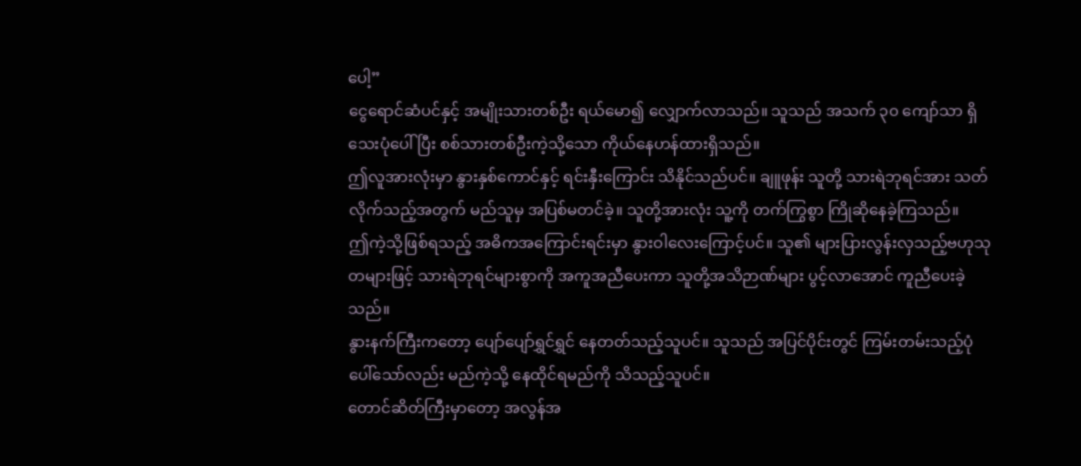ပေါ့”
ငွေရောင်ဆံပင်နှင့် အမျိုးသားတစ်ဦး ရယ်မော၍ လျှောက်လာသည်။ သူသည် အသက် ၃၀ ကျော်သာ ရှိသေးပုံပေါ်ပြီး စစ်သားတစ်ဦးကဲ့သို့သော ကိုယ်နေဟန်ထားရှိသည်။
ဤလူအားလုံးမှာ နွားနှစ်ကောင်နှင့် ရင်းနှီးကြောင်း သိနိုင်သည်ပင်။ ချူဖုန်း သူတို့ သားရဲဘုရင်အား သတ်လိုက်သည့်အတွက် မည်သူမှ အပြစ်မတင်ခဲ့။ သူတို့အားလုံး သူ့ကို တက်ကြွစွာ ကြိုဆိုနေခဲ့ကြသည်။
ဤကဲ့သို့ဖြစ်ရသည့် အဓိကအကြောင်းရင်းမှာ နွားဝါလေးကြောင့်ပင်။ သူ၏ များပြားလွန်းလှသည့်ဗဟုသုတများဖြင့် သားရဲဘုရင်များစွာကို အကူအညီပေးကာ သူတို့အသိဉာဏ်များ ပွင့်လာအောင် ကူညီပေးခဲ့သည်။
နွားနက်ကြီးကတော့ ပျော်ပျော်ရွှင်ရွှင် နေတတ်သည့်သူပင်။ သူသည် အပြင်ပိုင်းတွင် ကြမ်းတမ်းသည့်ပုံပေါ်သော်လည်း မည်ကဲ့သို့ နေထိုင်ရမည်ကို သိသည့်သူပင်။
တောင်ဆိတ်ကြီးမှာတော့ အလွန်အ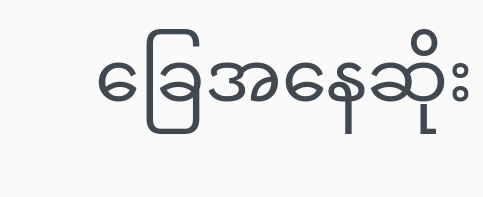ခြေအနေဆိုး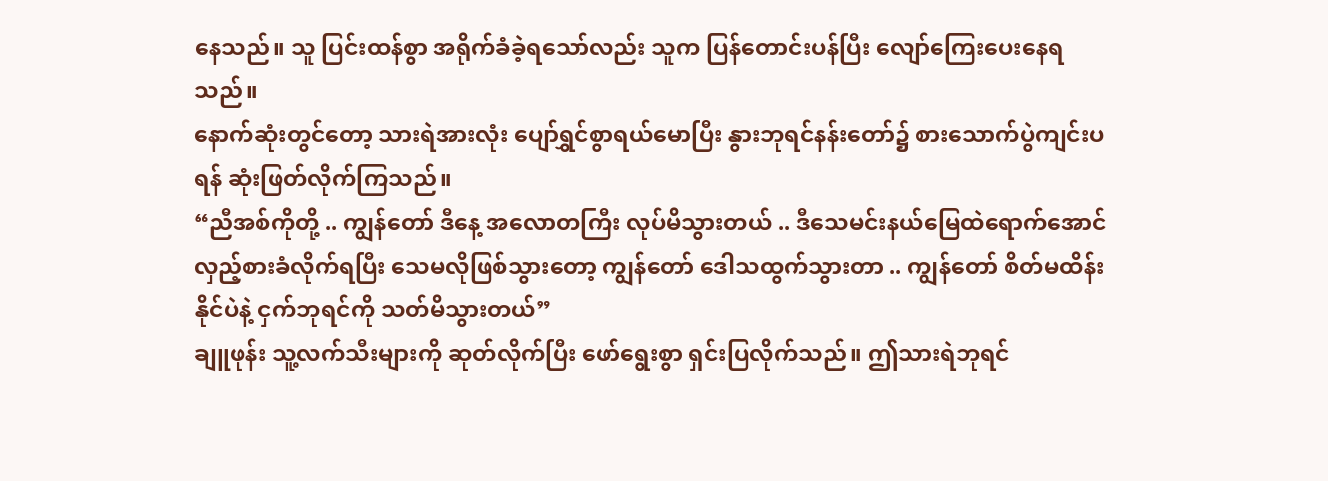နေသည်။ သူ ပြင်းထန်စွာ အရိုက်ခံခဲ့ရသော်လည်း သူက ပြန်တောင်းပန်ပြီး လျော်ကြေးပေးနေရသည်။
နောက်ဆုံးတွင်တော့ သားရဲအားလုံး ပျော်ရွှင်စွာရယ်မောပြီး နွားဘုရင်နန်းတော်၌ စားသောက်ပွဲကျင်းပရန် ဆုံးဖြတ်လိုက်ကြသည်။
“ညီအစ်ကိုတို့ .. ကျွန်တော် ဒီနေ့ အလောတကြီး လုပ်မိသွားတယ် .. ဒီသေမင်းနယ်မြေထဲရောက်အောင် လှည့်စားခံလိုက်ရပြီး သေမလိုဖြစ်သွားတော့ ကျွန်တော် ဒေါသထွက်သွားတာ .. ကျွန်တော် စိတ်မထိန်းနိုင်ပဲနဲ့ ငှက်ဘုရင်ကို သတ်မိသွားတယ်”
ချူဖုန်း သူ့လက်သီးများကို ဆုတ်လိုက်ပြီး ဖော်ရွေးစွာ ရှင်းပြလိုက်သည်။ ဤသားရဲဘုရင်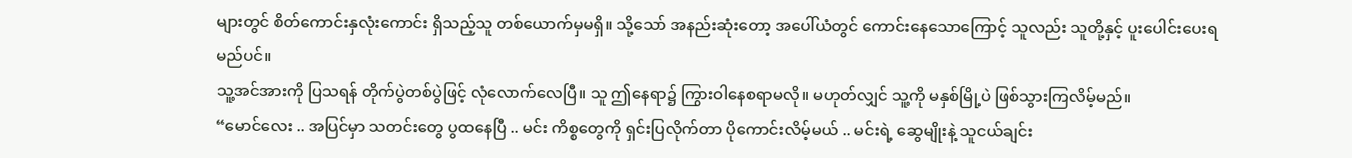များတွင် စိတ်ကောင်းနှလုံးကောင်း ရှိသည့်သူ တစ်ယောက်မှမရှိ။ သို့သော် အနည်းဆုံးတော့ အပေါ်ယံတွင် ကောင်းနေသောကြောင့် သူလည်း သူတို့နှင့် ပူးပေါင်းပေးရမည်ပင်။
သူ့အင်အားကို ပြသရန် တိုက်ပွဲတစ်ပွဲဖြင့် လုံလောက်လေပြီ။ သူ ဤနေရာ၌ ကြွားဝါနေစရာမလို။ မဟုတ်လျှင် သူ့ကို မနှစ်မြို့ပဲ ဖြစ်သွားကြလိမ့်မည်။
“မောင်လေး .. အပြင်မှာ သတင်းတွေ ပွထနေပြီ .. မင်း ကိစ္စတွေကို ရှင်းပြလိုက်တာ ပိုကောင်းလိမ့်မယ် .. မင်းရဲ့ ဆွေမျိုးနဲ့ သူငယ်ချင်း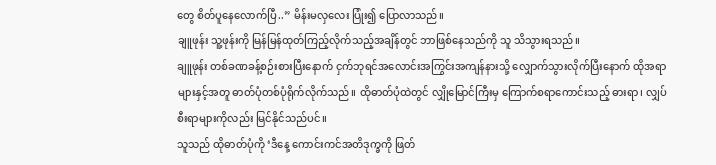တွေ စိတ်ပူနေလောက်ပြီ..” မိန်းမလှလေး ပြုံး၍ ပြောလာသည်။
ချူဖုန်း သူ့ဖုန်းကို မြန်မြန်ထုတ်ကြည့်လိုက်သည့်အချိန်တွင် ဘာဖြစ်နေသည်ကို သူ သိသွားရသည်။
ချူဖုန်း တစ်ခဏခန့်စဉ်းစားပြီးနောက် ငှက်ဘုရင်အလောင်းအကြွင်းအကျန်နားသို့ လျှောက်သွားလိုက်ပြီးနောက် ထိုအရာများနှင့်အတူ ဓာတ်ပုံတစ်ပုံရိုက်လိုက်သည်။ ထိုဓာတ်ပုံထဲတွင် လျှိုမြောင်ကြီးမှ ကြောက်စရာကောင်းသည့် ဓားရာ၊ လျှပ်စီးရာများကိုလည်း မြင်နိုင်သည်ပင်။
သူသည် ထိုဓာတ်ပုံကို ‘ဒီနေ့ ကောင်းကင်အတိဒုက္ခကို ဖြတ်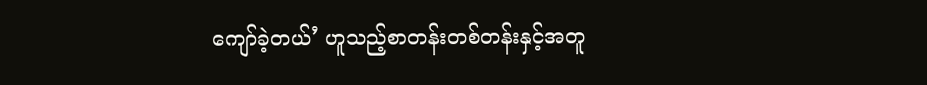ကျော်ခဲ့တယ်’ ဟူသည့်စာတန်းတစ်တန်းနှင့်အတူ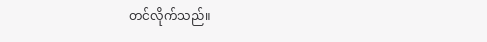တင်လိုက်သည်။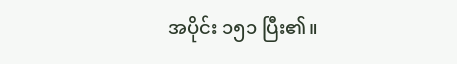အပိုင်း ၁၅၁ ပြီး၏။